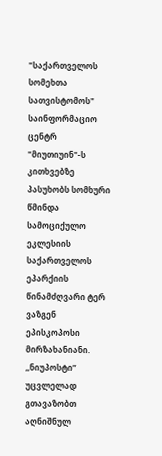"საქართველოს სომეხთა სათვისტომოს" საინფორმაციო ცენტრ "მიუთიუინ"-ს კითხვებზე პასუხობს სომხური წმინდა სამოციქულო ეკლესიის საქართველოს ეპარქიის წინამძღვარი ტერ ვაზგენ ეპისკოპოსი მირზახანიანი.
,,ნიუპოსტი” უცვლელად გთავაზობთ აღნიშნულ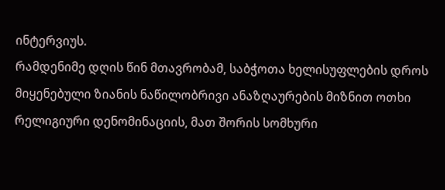ინტერვიუს.
რამდენიმე დღის წინ მთავრობამ, საბჭოთა ხელისუფლების დროს მიყენებული ზიანის ნაწილობრივი ანაზღაურების მიზნით ოთხი რელიგიური დენომინაციის, მათ შორის სომხური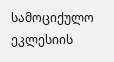სამოციქულო ეკლესიის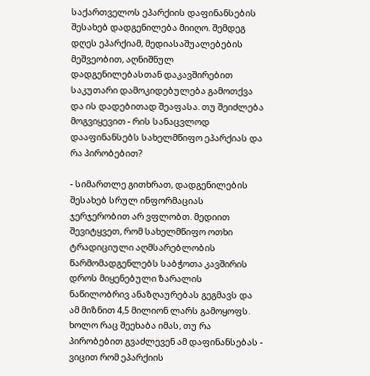საქართველოს ეპარქიის დაფინანსების შესახებ დადგენილება მიიღო. შემდეგ დღეს ეპარქიამ, მედიასაშუალებების მეშვეობით, აღნიშნულ დადგენილებასთან დაკავშირებით საკუთარი დამოკიდებულება გამოთქვა და ის დადებითად შეაფასა. თუ შეიძლება მოგვიყევით - რის სანაცვლოდ დააფინანსებს სახელმწიფო ეპარქიას და რა პირობებით?

- სიმართლე გითხრათ, დადგენილების შესახებ სრულ ინფორმაციას ჯერჯერობით არ ვფლობთ. მედიით შევიტყვეთ, რომ სახელმწიფო ოთხი ტრადიციული აღმსარებლობის წარმომადგენლებს საბჭოთა კავშირის დროს მიყენებული ზარალის ნაწილობრივ ანაზღაურებას გეგმავს და ამ მიზნით 4,5 მილიონ ლარს გამოყოფს. ხოლო რაც შეეხაბა იმას, თუ რა პირობებით გვაძლევენ ამ დაფინანსებას - ვიცით რომ ეპარქიის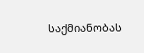საქმიანობას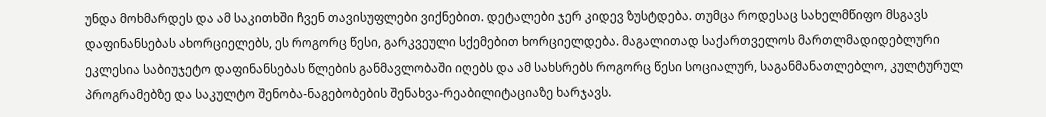უნდა მოხმარდეს და ამ საკითხში ჩვენ თავისუფლები ვიქნებით. დეტალები ჯერ კიდევ ზუსტდება. თუმცა როდესაც სახელმწიფო მსგავს დაფინანსებას ახორციელებს, ეს როგორც წესი, გარკვეული სქემებით ხორციელდება. მაგალითად საქართველოს მართლმადიდებლური ეკლესია საბიუჯეტო დაფინანსებას წლების განმავლობაში იღებს და ამ სახსრებს როგორც წესი სოციალურ, საგანმანათლებლო, კულტურულ პროგრამებზე და საკულტო შენობა-ნაგებობების შენახვა-რეაბილიტაციაზე ხარჯავს.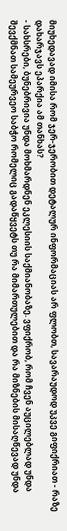მიუხედავად იმისა რომ ჯერ-ჯერობით დეტალურ ინფორმაციას არ ფლობთ, სავარაუდოდ უკვე გიფიქრიათ - რაზე დახარჯავს ეპარქია ამ თანხას?
- სახსრები, ბუნებრივია უნდა მოხმარდნენ ეკლესიის საქმიანობაზე. ვფიქრობ, რომ ჩვენ აუცილებლად უნდა შევქმნათ სამეურვეო საბჭო რომელიც გადაწყვეტს თუ რა მიმართულებით და რა მიზნების მისაღწევად უნდა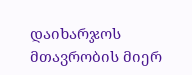დაიხარჯოს მთავრობის მიერ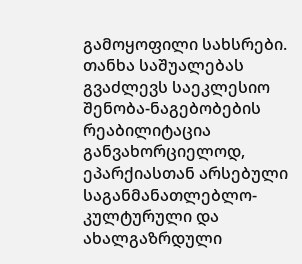გამოყოფილი სახსრები. თანხა საშუალებას გვაძლევს საეკლესიო შენობა-ნაგებობების რეაბილიტაცია განვახორციელოდ, ეპარქიასთან არსებული საგანმანათლებლო-კულტურული და ახალგაზრდული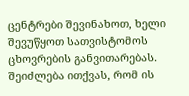ცენტრები შევინახოთ, ხელი შევუწყოთ სათვისტომოს ცხოვრების განვითარებას. შეიძლება ითქვას, რომ ის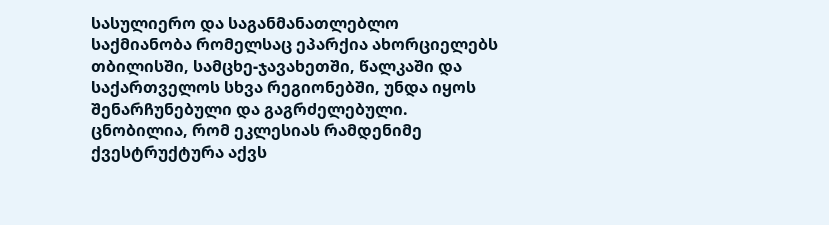სასულიერო და საგანმანათლებლო საქმიანობა რომელსაც ეპარქია ახორციელებს თბილისში, სამცხე-ჯავახეთში, წალკაში და საქართველოს სხვა რეგიონებში, უნდა იყოს შენარჩუნებული და გაგრძელებული.
ცნობილია, რომ ეკლესიას რამდენიმე ქვესტრუქტურა აქვს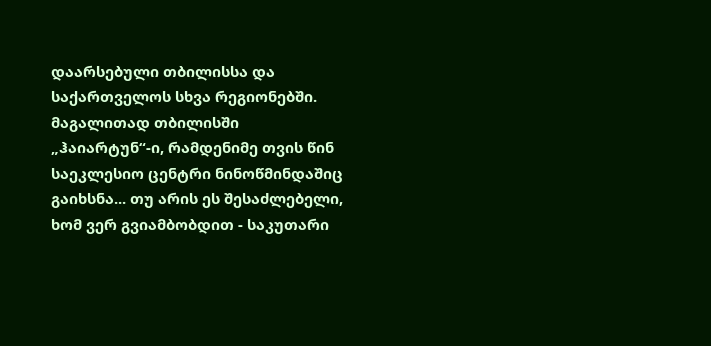დაარსებული თბილისსა და საქართველოს სხვა რეგიონებში. მაგალითად თბილისში „ჰაიარტუნ“-ი, რამდენიმე თვის წინ საეკლესიო ცენტრი ნინოწმინდაშიც გაიხსნა... თუ არის ეს შესაძლებელი, ხომ ვერ გვიამბობდით - საკუთარი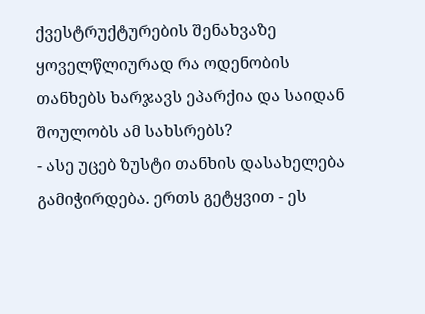ქვესტრუქტურების შენახვაზე ყოველწლიურად რა ოდენობის თანხებს ხარჯავს ეპარქია და საიდან შოულობს ამ სახსრებს?
- ასე უცებ ზუსტი თანხის დასახელება გამიჭირდება. ერთს გეტყვით - ეს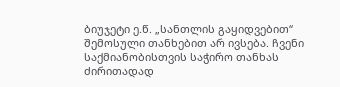ბიუჯეტი ე.წ. „სანთლის გაყიდვებით“ შემოსული თანხებით არ ივსება. ჩვენი საქმიანობისთვის საჭირო თანხას ძირითადად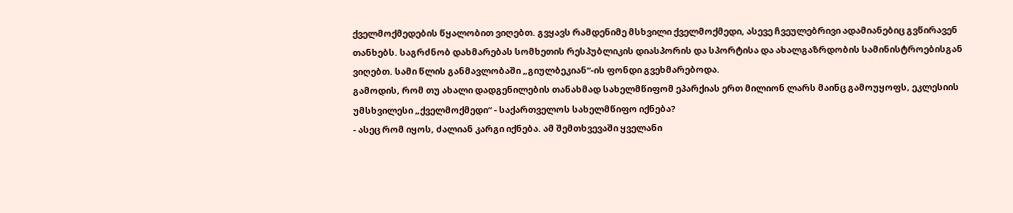ქველმოქმედების წყალობით ვიღებთ. გვყავს რამდენიმე მსხვილი ქველმოქმედი, ასევე ჩვეულებრივი ადამიანებიც გვწირავენ თანხებს. საგრძნობ დახმარებას სომხეთის რესპუბლიკის დიასპორის და სპორტისა და ახალგაზრდობის სამინისტროებისგან ვიღებთ. სამი წლის განმავლობაში „გიულბეკიან“-ის ფონდი გვეხმარებოდა.
გამოდის, რომ თუ ახალი დადგენილების თანახმად სახელმწიფომ ეპარქიას ერთ მილიონ ლარს მაინც გამოუყოფს, ეკლესიის უმსხვილესი „ქველმოქმედი“ - საქართველოს სახელმწიფო იქნება?
- ასეც რომ იყოს, ძალიან კარგი იქნება. ამ შემთხვევაში ყველანი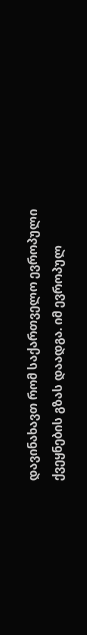დავინახავთ რომ საქართველო ევროპული ქვეყნების გზას დაადგა. იმ ევროპულ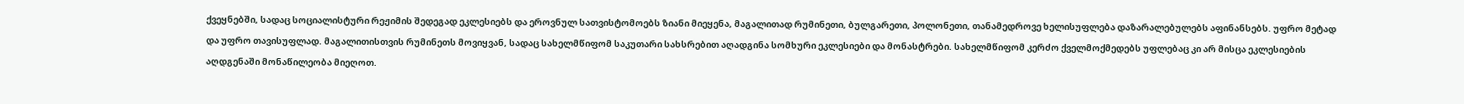ქვეყნებში, სადაც სოციალისტური რეჟიმის შედეგად ეკლესიებს და ეროვნულ სათვისტომოებს ზიანი მიეყენა, მაგალითად რუმინეთი, ბულგარეთი, პოლონეთი, თანამედროვე ხელისუფლება დაზარალებულებს აფინანსებს. უფრო მეტად და უფრო თავისუფლად. მაგალითისთვის რუმინეთს მოვიყვან, სადაც სახელმწიფომ საკუთარი სახსრებით აღადგინა სომხური ეკლესიები და მონასტრები. სახელმწიფომ კერძო ქველმოქმედებს უფლებაც კი არ მისცა ეკლესიების აღდგენაში მონაწილეობა მიეღოთ.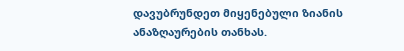დავუბრუნდეთ მიყენებული ზიანის ანაზღაურების თანხას.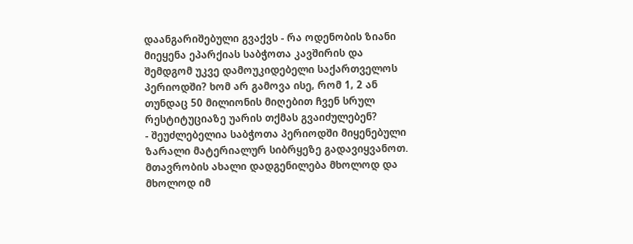დაანგარიშებული გვაქვს - რა ოდენობის ზიანი მიეყენა ეპარქიას საბჭოთა კავშირის და შემდგომ უკვე დამოუკიდებელი საქართველოს პერიოდში? ხომ არ გამოვა ისე, რომ 1, 2 ან თუნდაც 50 მილიონის მიღებით ჩვენ სრულ რესტიტუციაზე უარის თქმას გვაიძულებენ?
- შეუძლებელია საბჭოთა პერიოდში მიყენებული ზარალი მატერიალურ სიბრყეზე გადავიყვანოთ. მთავრობის ახალი დადგენილება მხოლოდ და მხოლოდ იმ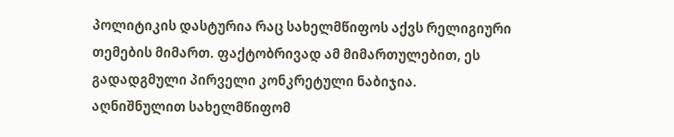პოლიტიკის დასტურია რაც სახელმწიფოს აქვს რელიგიური თემების მიმართ. ფაქტობრივად ამ მიმართულებით, ეს გადადგმული პირველი კონკრეტული ნაბიჯია. აღნიშნულით სახელმწიფომ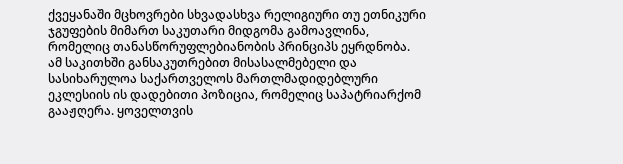ქვეყანაში მცხოვრები სხვადასხვა რელიგიური თუ ეთნიკური ჯგუფების მიმართ საკუთარი მიდგომა გამოავლინა, რომელიც თანასწორუფლებიანობის პრინციპს ეყრდნობა.
ამ საკითხში განსაკუთრებით მისასალმებელი და სასიხარულოა საქართველოს მართლმადიდებლური ეკლესიის ის დადებითი პოზიცია, რომელიც საპატრიარქომ გააჟღერა. ყოველთვის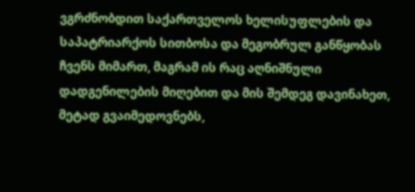ვგრძნობდით საქართველოს ხელისუფლების და საპატრიარქოს სითბოსა და მეგობრულ განწყობას ჩვენს მიმართ, მაგრამ ის რაც აღნიშნული დადგენილების მიღებით და მის შემდეგ დავინახეთ, მეტად გვაიმედოვნებს,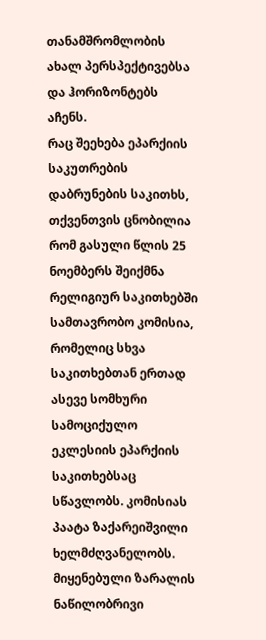თანამშრომლობის ახალ პერსპექტივებსა და ჰორიზონტებს აჩენს.
რაც შეეხება ეპარქიის საკუთრების დაბრუნების საკითხს, თქვენთვის ცნობილია რომ გასული წლის 25 ნოემბერს შეიქმნა რელიგიურ საკითხებში სამთავრობო კომისია, რომელიც სხვა საკითხებთან ერთად ასევე სომხური სამოციქულო ეკლესიის ეპარქიის საკითხებსაც სწავლობს. კომისიას პაატა ზაქარეიშვილი ხელმძღვანელობს. მიყენებული ზარალის ნაწილობრივი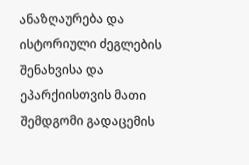ანაზღაურება და ისტორიული ძეგლების შენახვისა და ეპარქიისთვის მათი შემდგომი გადაცემის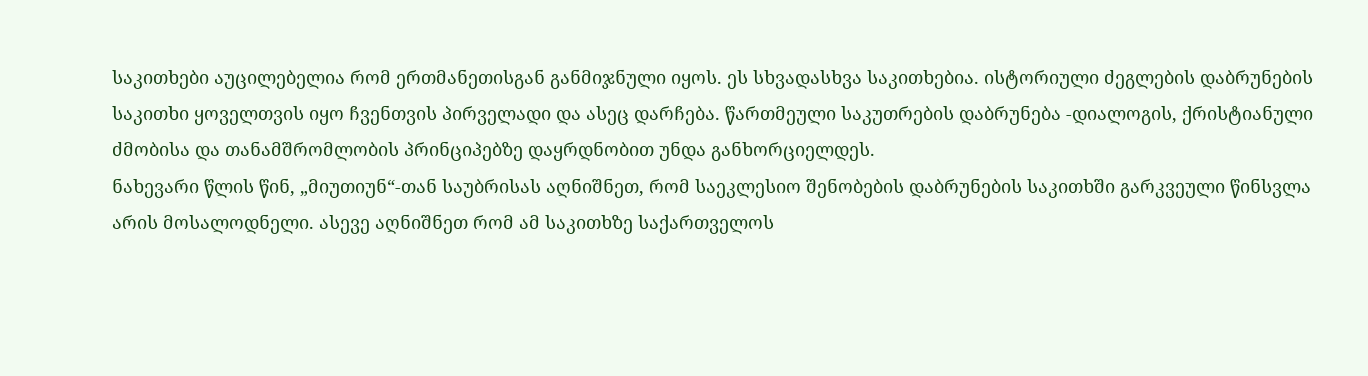საკითხები აუცილებელია რომ ერთმანეთისგან განმიჯნული იყოს. ეს სხვადასხვა საკითხებია. ისტორიული ძეგლების დაბრუნების საკითხი ყოველთვის იყო ჩვენთვის პირველადი და ასეც დარჩება. წართმეული საკუთრების დაბრუნება -დიალოგის, ქრისტიანული ძმობისა და თანამშრომლობის პრინციპებზე დაყრდნობით უნდა განხორციელდეს.
ნახევარი წლის წინ, „მიუთიუნ“-თან საუბრისას აღნიშნეთ, რომ საეკლესიო შენობების დაბრუნების საკითხში გარკვეული წინსვლა არის მოსალოდნელი. ასევე აღნიშნეთ რომ ამ საკითხზე საქართველოს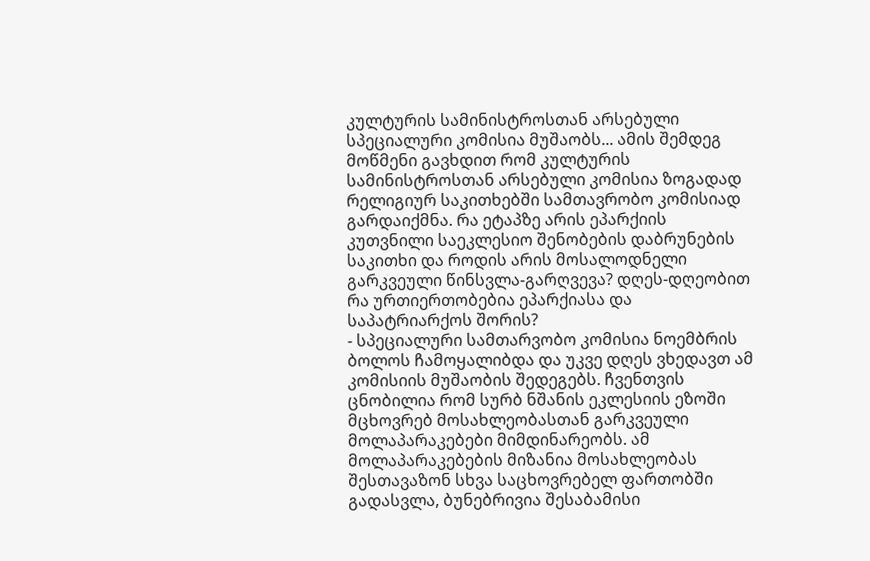კულტურის სამინისტროსთან არსებული სპეციალური კომისია მუშაობს... ამის შემდეგ მოწმენი გავხდით რომ კულტურის სამინისტროსთან არსებული კომისია ზოგადად რელიგიურ საკითხებში სამთავრობო კომისიად გარდაიქმნა. რა ეტაპზე არის ეპარქიის კუთვნილი საეკლესიო შენობების დაბრუნების საკითხი და როდის არის მოსალოდნელი გარკვეული წინსვლა-გარღვევა? დღეს-დღეობით რა ურთიერთობებია ეპარქიასა და საპატრიარქოს შორის?
- სპეციალური სამთარვობო კომისია ნოემბრის ბოლოს ჩამოყალიბდა და უკვე დღეს ვხედავთ ამ კომისიის მუშაობის შედეგებს. ჩვენთვის ცნობილია რომ სურბ ნშანის ეკლესიის ეზოში მცხოვრებ მოსახლეობასთან გარკვეული მოლაპარაკებები მიმდინარეობს. ამ მოლაპარაკებების მიზანია მოსახლეობას შესთავაზონ სხვა საცხოვრებელ ფართობში გადასვლა, ბუნებრივია შესაბამისი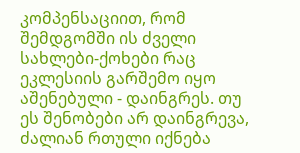კომპენსაციით, რომ შემდგომში ის ძველი სახლები-ქოხები რაც ეკლესიის გარშემო იყო აშენებული - დაინგრეს. თუ ეს შენობები არ დაინგრევა, ძალიან რთული იქნება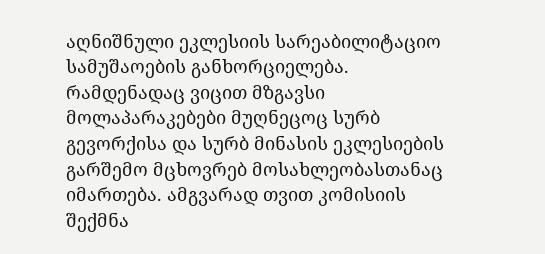აღნიშნული ეკლესიის სარეაბილიტაციო სამუშაოების განხორციელება. რამდენადაც ვიცით მზგავსი მოლაპარაკებები მუღნეცოც სურბ გევორქისა და სურბ მინასის ეკლესიების გარშემო მცხოვრებ მოსახლეობასთანაც იმართება. ამგვარად თვით კომისიის შექმნა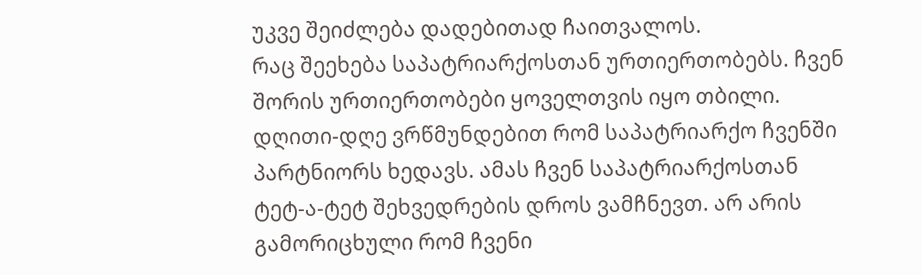უკვე შეიძლება დადებითად ჩაითვალოს.
რაც შეეხება საპატრიარქოსთან ურთიერთობებს. ჩვენ შორის ურთიერთობები ყოველთვის იყო თბილი. დღითი-დღე ვრწმუნდებით რომ საპატრიარქო ჩვენში პარტნიორს ხედავს. ამას ჩვენ საპატრიარქოსთან ტეტ-ა-ტეტ შეხვედრების დროს ვამჩნევთ. არ არის გამორიცხული რომ ჩვენი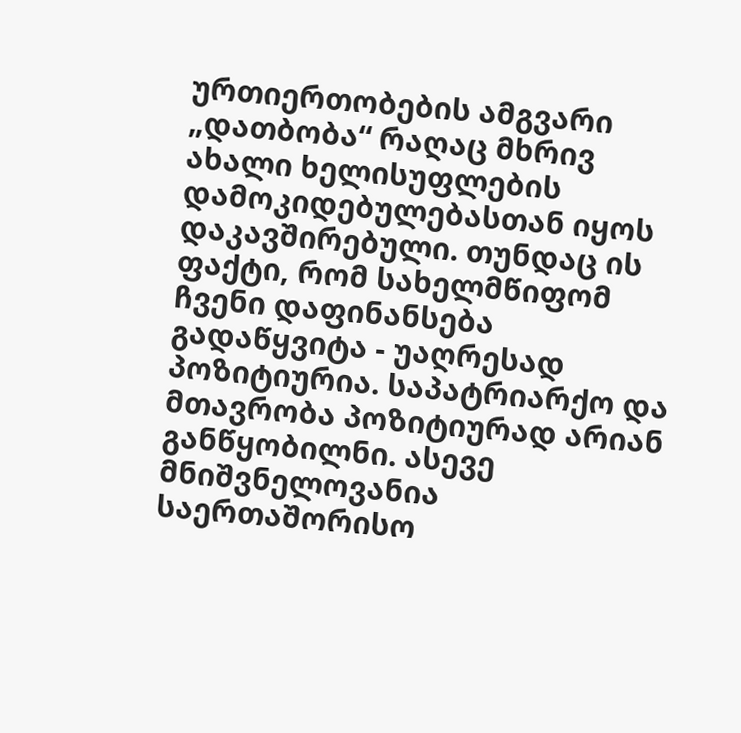ურთიერთობების ამგვარი „დათბობა“ რაღაც მხრივ ახალი ხელისუფლების დამოკიდებულებასთან იყოს დაკავშირებული. თუნდაც ის ფაქტი, რომ სახელმწიფომ ჩვენი დაფინანსება გადაწყვიტა - უაღრესად პოზიტიურია. საპატრიარქო და მთავრობა პოზიტიურად არიან განწყობილნი. ასევე მნიშვნელოვანია საერთაშორისო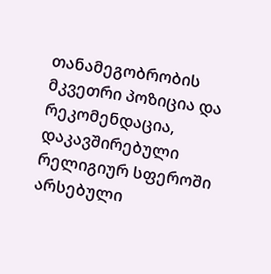თანამეგობრობის მკვეთრი პოზიცია და რეკომენდაცია, დაკავშირებული რელიგიურ სფეროში არსებული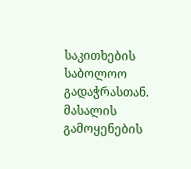საკითხების საბოლოო გადაჭრასთან.
მასალის გამოყენების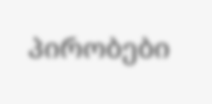პირობები